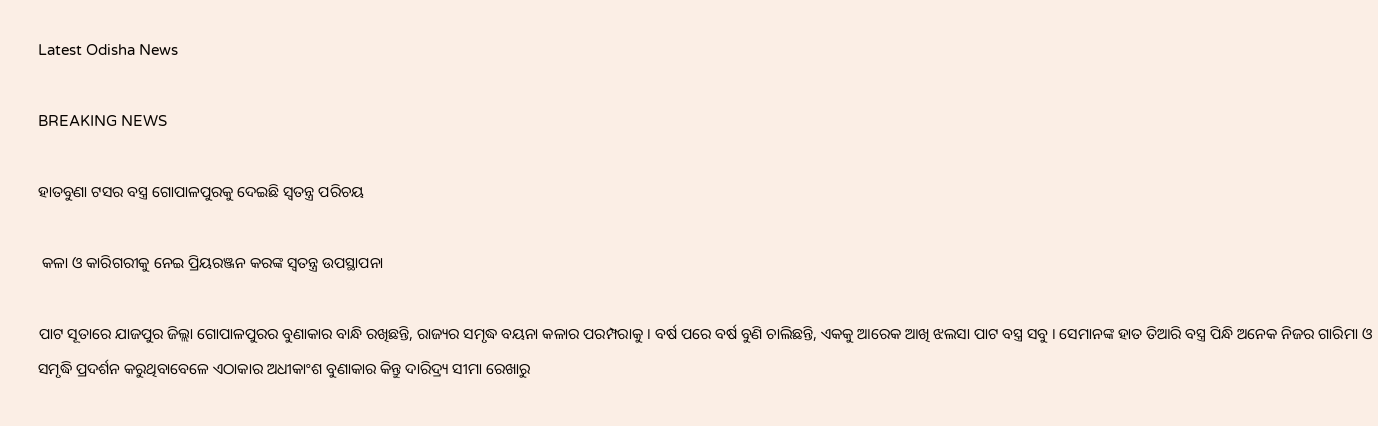Latest Odisha News

BREAKING NEWS

ହାତବୁଣା ଟସର ବସ୍ତ୍ର ଗୋପାଳପୁରକୁ ଦେଇଛି ସ୍ୱତନ୍ତ୍ର ପରିଚୟ

 କଳା ଓ କାରିଗରୀକୁ ନେଇ ପ୍ରିୟରଞ୍ଜନ କରଙ୍କ ସ୍ୱତନ୍ତ୍ର ଉପସ୍ଥାପନା

ପାଟ ସୂତାରେ ଯାଜପୁର ଜିଲ୍ଲା ଗୋପାଳପୁରର ବୁଣାକାର ବାନ୍ଧି ରଖିଛନ୍ତି, ରାଜ୍ୟର ସମୃଦ୍ଧ ବୟନା କଳାର ପରମ୍ପରାକୁ । ବର୍ଷ ପରେ ବର୍ଷ ବୁଣି ଚାଲିଛନ୍ତି, ଏକକୁ ଆରେକ ଆଖି ଝଲସା ପାଟ ବସ୍ତ୍ର ସବୁ । ସେମାନଙ୍କ ହାତ ତିଆରି ବସ୍ତ୍ର ପିନ୍ଧି ଅନେକ ନିଜର ଗାରିମା ଓ ସମୃଦ୍ଧି ପ୍ରଦର୍ଶନ କରୁଥିବାବେଳେ ଏଠାକାର ଅଧୀକାଂଶ ବୁଣାକାର କିନ୍ତୁ ଦାରିଦ୍ର୍ୟ ସୀମା ରେଖାରୁ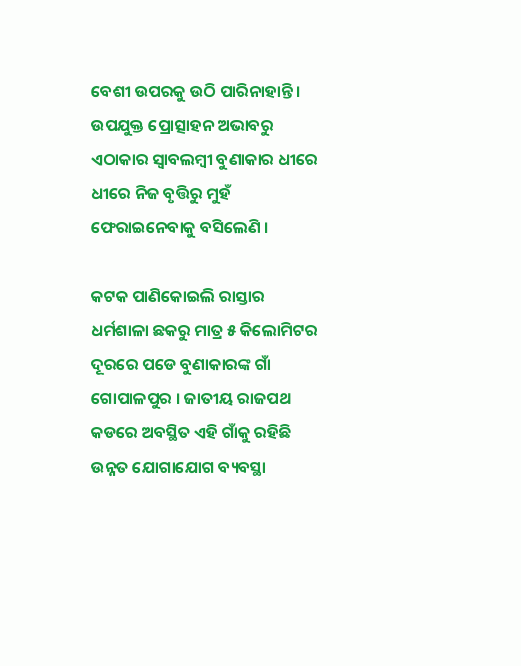ବେଶୀ ଉପରକୁ ଉଠି ପାରିନାହାନ୍ତି । ଉପଯୁକ୍ତ ପ୍ରୋତ୍ସାହନ ଅଭାବରୁ ଏଠାକାର ସ୍ୱାବଲମ୍ବୀ ବୁଣାକାର ଧୀରେ ଧୀରେ ନିଜ ବୃତ୍ତିରୁ ମୁହଁ ଫେରାଇନେବାକୁ ବସିଲେଣି ।

କଟକ ପାଣିକୋଇଲି ରାସ୍ତାର ଧର୍ମଶାଳା ଛକରୁ ମାତ୍ର ୫ କିଲୋମିଟର ଦୂରରେ ପଡେ ବୁଣାକାରଙ୍କ ଗାଁ ଗୋପାଳପୁର । ଜାତୀୟ ରାଜପଥ କଡରେ ଅବସ୍ଥିତ ଏହି ଗାଁକୁ ରହିଛି ଉନ୍ନତ ଯୋଗାଯୋଗ ବ୍ୟବସ୍ଥା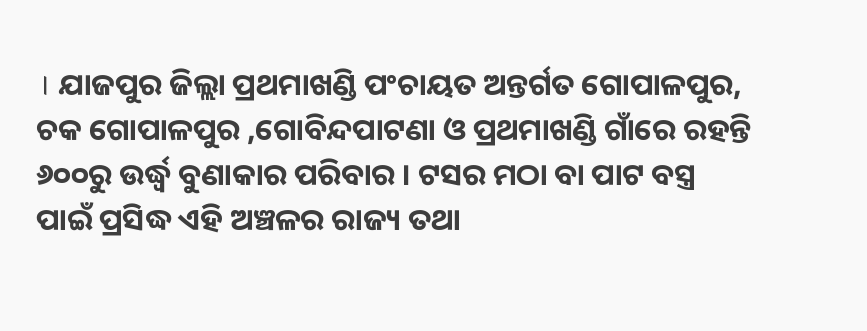। ଯାଜପୁର ଜିଲ୍ଲା ପ୍ରଥମାଖଣ୍ଡି ପଂଚାୟତ ଅନ୍ତର୍ଗତ ଗୋପାଳପୁର, ଚକ ଗୋପାଳପୁର ,ଗୋବିନ୍ଦପାଟଣା ଓ ପ୍ରଥମାଖଣ୍ଡି ଗାଁରେ ରହନ୍ତି ୬୦୦ରୁ ଉର୍ଦ୍ଧ୍ବ ବୁଣାକାର ପରିବାର । ଟସର ମଠା ବା ପାଟ ବସ୍ତ୍ର ପାଇଁ ପ୍ରସିଦ୍ଧ ଏହି ଅଞ୍ଚଳର ରାଜ୍ୟ ତଥା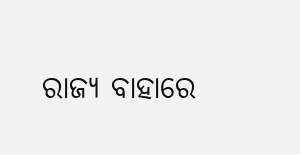ରାଜ୍ୟ ବାହାରେ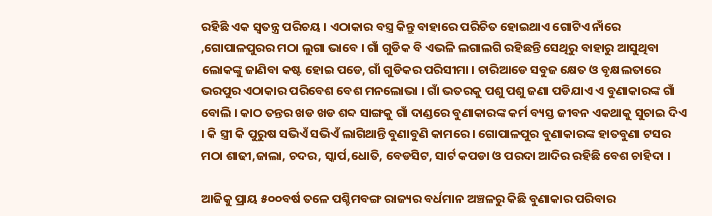ରହିଛି ଏକ ସ୍ୱତନ୍ତ୍ର ପରିଚୟ । ଏଠାକାର ବସ୍ତ୍ର କିନ୍ତୁ ବାହାରେ ପରିଚିତ ହୋଇଥାଏ ଗୋଟିଏ ନାଁରେ ,ଗୋପାଳପୁରର ମଠା ଲୁଗା ଭାବେ । ଗାଁ ଗୁଡିକ ବି ଏଭଳି ଲଗାଲଗି ରହିଛନ୍ତି ସେଥିରୁ ବାହାରୁ ଆସୁଥିବା ଲୋକଙ୍କୁ ଜାଣିବା କଷ୍ଟ ହୋଇ ପଡେ, ଗାଁ ଗୁଡିକର ପରିସୀମା । ଚାରିଆଡେ ସବୁଜ କ୍ଷେତ ଓ ବୃକ୍ଷଲତାରେ ଭରପୁର ଏଠାକାର ପରିବେଶ ବେଶ ମନଲୋଭା । ଗାଁ ଭତରକୁ ପଶୁ ପଶୁ ଜଣା ପଡିଯାଏ ଏ ବୁଣାକାରଙ୍କ ଗାଁ ବୋଲି । କାଠ ତନ୍ତର ଖଡ ଖଡ ଶବ୍ଦ ସାଙ୍ଗକୁ ଗାଁ ଦାଣ୍ଡରେ ବୁଣାକାରଙ୍କ କର୍ମ ବ୍ୟସ୍ତ ଜୀବନ ଏକଥାକୁ ସୁଚାଇ ଦିଏ । କି ସ୍ତ୍ରୀ କି ପୁରୁଷ ସଭିଏଁ ସଭିଏଁ ଲାଗିଥାନ୍ତି ବୁଣାବୁଣି କାମରେ । ଗୋପାଳପୁର ବୁଣାକାରଙ୍କ ହାତବୁଣା ଟସର ମଠା ଶାଢୀ,ଜାଲା, ଚଦର, ସ୍କାର୍ପ,ଧୋତି, ବେଡସିଟ, ସାର୍ଟ କପଡା ଓ ପରଦା ଆଦିର ରହିଛି ବେଶ ଚାହିଦା ।

ଆଜିକୁ ପ୍ରାୟ ୫୦୦ବର୍ଷ ତଳେ ପଶ୍ଚିମବଙ୍ଗ ରାଜ୍ୟର ବର୍ଧମାନ ଅଞ୍ଚଳରୁ କିଛି ବୁଣାକାର ପରିବାର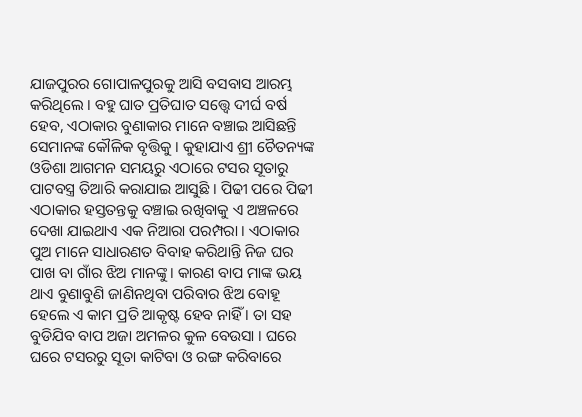ଯାଜପୁରର ଗୋପାଳପୁରକୁ ଆସି ବସବାସ ଆରମ୍ଭ କରିଥିଲେ । ବହୁ ଘାତ ପ୍ରତିଘାତ ସତ୍ତ୍ୱେ ଦୀର୍ଘ ବର୍ଷ ହେବ, ଏଠାକାର ବୁଣାକାର ମାନେ ବଞ୍ଚାଇ ଆସିଛନ୍ତି ସେମାନଙ୍କ କୌଳିକ ବୃତ୍ତିକୁ । କୁହାଯାଏ ଶ୍ରୀ ଚୈତନ୍ୟଙ୍କ ଓଡିଶା ଆଗମନ ସମୟରୁ ଏଠାରେ ଟସର ସୂତାରୁ ପାଟବସ୍ତ୍ର ତିଆରି କରାଯାଇ ଆସୁଛି । ପିଢୀ ପରେ ପିଢୀ ଏଠାକାର ହସ୍ତତନ୍ତକୁ ବଞ୍ଚାଇ ରଖିବାକୁ ଏ ଅଞ୍ଚଳରେ ଦେଖା ଯାଇଥାଏ ଏକ ନିଆରା ପରମ୍ପରା । ଏଠାକାର ପୁଅ ମାନେ ସାଧାରଣତ ବିବାହ କରିଥାନ୍ତି ନିଜ ଘର ପାଖ ବା ଗାଁର ଝିଅ ମାନଙ୍କୁ । କାରଣ ବାପ ମାଙ୍କ ଭୟ ଥାଏ ବୁଣାବୁଣି ଜାଣିନଥିବା ପରିବାର ଝିଅ ବୋହୂ ହେଲେ ଏ କାମ ପ୍ରତି ଆକୃଷ୍ଟ ହେବ ନାହିଁ । ତା ସହ ବୁଡିଯିବ ବାପ ଅଜା ଅମଳର କୁଳ ବେଉସା । ଘରେ ଘରେ ଟସରରୁ ସୂତା କାଟିବା ଓ ରଙ୍ଗ କରିବାରେ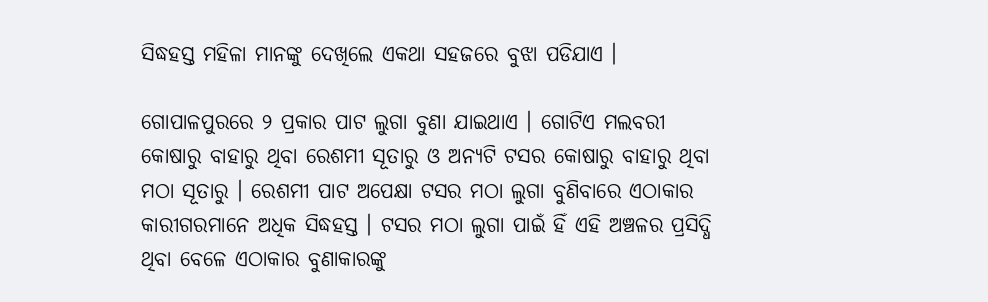ସିଦ୍ଧହସ୍ତ ମହିଳା ମାନଙ୍କୁ ଦେଖିଲେ ଏକଥା ସହଜରେ ବୁଝା ପଡିଯାଏ ।

ଗୋପାଳପୁରରେ ୨ ପ୍ରକାର ପାଟ ଲୁଗା ବୁଣା ଯାଇଥାଏ । ଗୋଟିଏ ମଲବରୀ କୋଷାରୁ ବାହାରୁ ଥିବା ରେଶମୀ ସୂତାରୁ ଓ ଅନ୍ୟଟି ଟସର କୋଷାରୁ ବାହାରୁ ଥିବା ମଠା ସୂତାରୁ । ରେଶମୀ ପାଟ ଅପେକ୍ଷା ଟସର ମଠା ଲୁଗା ବୁଣିବାରେ ଏଠାକାର କାରୀଗରମାନେ ଅଧିକ ସିଦ୍ଧହସ୍ତ । ଟସର ମଠା ଲୁଗା ପାଇଁ ହିଁ ଏହି ଅଞ୍ଚଳର ପ୍ରସିଦ୍ଧି ଥିବା ବେଳେ ଏଠାକାର ବୁଣାକାରଙ୍କୁ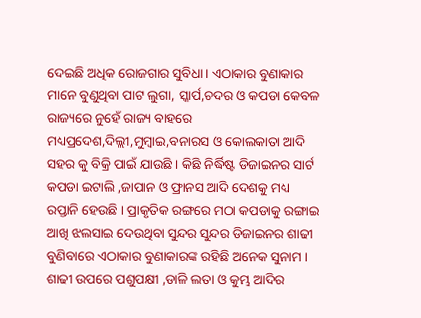ଦେଇଛି ଅଧିକ ରୋଜଗାର ସୁବିଧା । ଏଠାକାର ବୁଣାକାର ମାନେ ବୁଣୁଥିବା ପାଟ ଲୁଗା, ସ୍କାର୍ପ,ଚଦର ଓ କପଡା କେବଳ ରାଜ୍ୟରେ ନୁହେଁ ରାଜ୍ୟ ବାହରେ ମଧ୍ୟପ୍ରଦେଶ,ଦିଲ୍ଲୀ,ମୁମ୍ବାଇ,ବନାରସ ଓ କୋଲକାତା ଆଦି ସହର କୁ ବିକ୍ରି ପାଇଁ ଯାଉଛି । କିଛି ନିର୍ଦ୍ଧିଷ୍ଟ ଡିଜାଇନର ସାର୍ଟ କପଡା ଇଟାଲି ,ଜାପାନ ଓ ଫ୍ରାନସ ଆଦି ଦେଶକୁ ମଧ୍ୟ ରପ୍ତାନି ହେଉଛି । ପ୍ରାକୃତିକ ରଙ୍ଗରେ ମଠା କପଡାକୁ ରଙ୍ଗାଇ ଆଖି ଝଲସାଇ ଦେଉଥିବା ସୁନ୍ଦର ସୁନ୍ଦର ଡିଜାଇନର ଶାଢୀ ବୁଣିବାରେ ଏଠାକାର ବୁଣାକାରଙ୍କ ରହିଛି ଅନେକ ସୁନାମ । ଶାଢୀ ଉପରେ ପଶୁପକ୍ଷୀ ,ଡାଳି ଲତା ଓ କୁମ୍ଭ ଆଦିର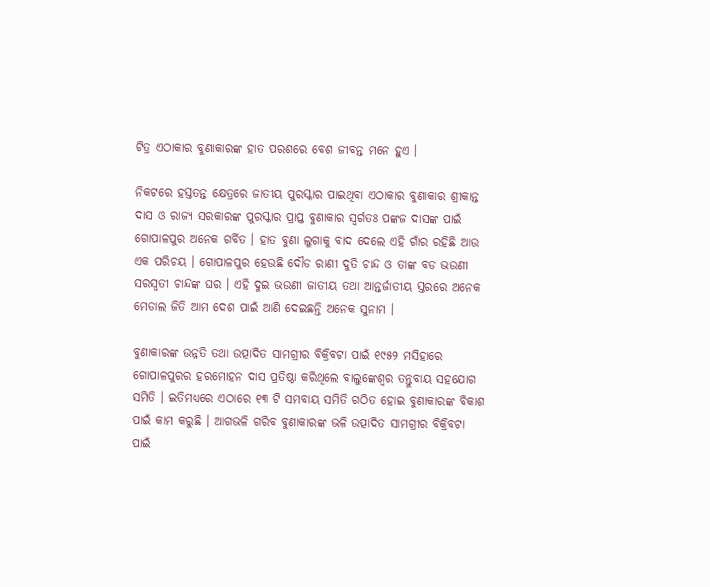ଟିତ୍ର ଏଠାକାର ବୁଣାକାରଙ୍କ ହାତ ପରଶରେ ବେଶ ଜୀବନ୍ତ ମନେ ହୁଏ ।

ନିକଟରେ ହସ୍ତତନ୍ତ କ୍ଷେତ୍ରରେ ଜାତୀୟ ପୁରସ୍କାର ପାଇଥିବା ଏଠାକାର ବୁଣାକାର ଶ୍ରୀକାନ୍ତ ଦାସ ଓ ରାଜ୍ୟ ସରକାରଙ୍କ ପୁରସ୍କାର ପ୍ରାପ୍ତ ବୁଣାକାର ସ୍ୱର୍ଗତଃ ପଙ୍କଜ ଦାସଙ୍କ ପାଇଁ ଗୋପାଳପୁର ଅନେକ ଗର୍ବିତ । ହାତ ବୁଣା ଲୁଗାକୁ ବାଦ ଦେଲେ ଏହି ଗାଁର ରହିଛି ଆଉ ଏକ ପରିଚୟ । ଗୋପାଳପୁର ହେଉଛି ଦୌଡ ରାଣୀ ଦୁତି ଚାନ୍ଦ ଓ ତାଙ୍କ ବଡ ଭଉଣୀ ସରସ୍ୱତୀ ଚାନ୍ଦଙ୍କ ଘର । ଏହି ଦୁଇ ଭଉଣୀ ଜାତୀୟ ତଥା ଆନ୍ତର୍ଜାତୀୟ ସ୍ତରରେ ଅନେକ ମେଡାଲ ଜିତି ଆମ ଦେଶ ପାଇଁ ଆଣି ଦେଇଛନ୍ତି ଅନେକ ସୁନାମ ।

ବୁଣାକାରଙ୍କ ଉନ୍ନତି ତଥା ଉତ୍ପାଦିତ ସାମଗ୍ରୀର ବିକ୍ରିବଟା ପାଇଁ ୧୯୫୨ ମସିହାରେ ଗୋପାଳପୁରର ହରମୋହନ ଦାସ ପ୍ରତିଷ୍ଠା କରିଥିଲେ ବାଲୁଙ୍କେଶ୍ୱର ତନ୍ତୁବାୟ ସହଯୋଗ ସମିତି । ଇତିମଧ୍ୟରେ ଏଠାରେ ୧୩ ଟି ସମବାୟ ସମିତି ଗଠିତ ହୋଇ ବୁଣାକାରଙ୍କ ବିକାଶ ପାଇଁ କାମ କରୁଛି । ଆଗଭଳି ଗରିବ ବୁଣାକାରଙ୍କ ଭଳି ଉତ୍ପାଦିତ ସାମଗ୍ରୀର ବିକ୍ରିବଟା ପାଇଁ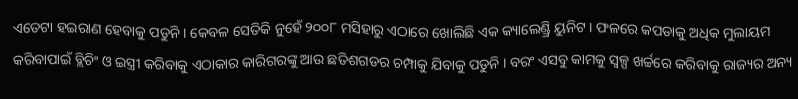ଏତେଟା ହଇରାଣ ହେବାକୁ ପଡୁନି । କେବଳ ସେତିକି ନୁହେଁ ୨୦୦୮ ମସିହାରୁ ଏଠାରେ ଖୋଲିଛି ଏକ କ୍ୟାଲେଣ୍ଡ୍ରି ୟୁନିଟ । ଫଳରେ କପଡାକୁ ଅଧିକ ମୁଲାୟମ କରିବାପାଇଁ ବ୍ଲିଚିଂ ଓ ଇସ୍ତ୍ରୀ କରିବାକୁ ଏଠାକାର କାରିଗରଙ୍କୁ ଆଉ ଛତିଶଗଡର ଚମ୍ପାକୁ ଯିବାକୁ ପଡୁନି । ବରଂ ଏସବୁ କାମକୁ ସ୍ୱଳ୍ପ ଖର୍ଚ୍ଚରେ କରିବାକୁ ରାଜ୍ୟର ଅନ୍ୟ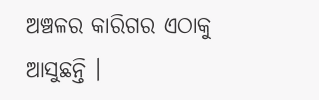ଅଞ୍ଚଳର କାରିଗର ଏଠାକୁ ଆସୁଛନ୍ତି ।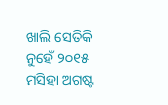ଖାଲି ସେତିକି ନୁହେଁ ୨୦୧୫ ମସିହା ଅଗଷ୍ଟ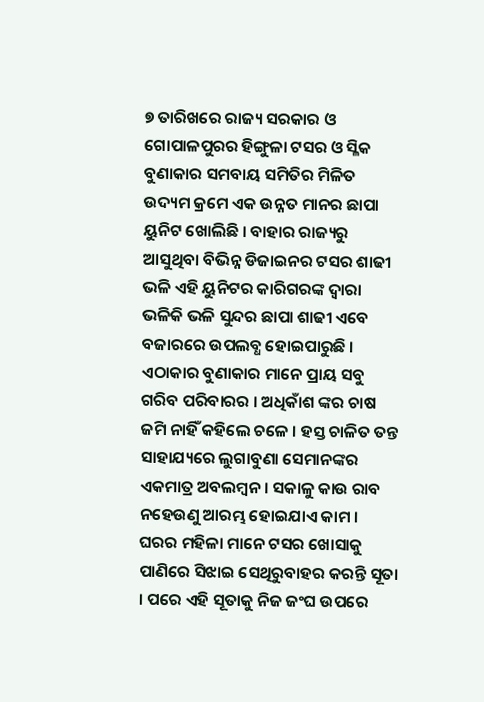୭ ତାରିଖରେ ରାଜ୍ୟ ସରକାର ଓ ଗୋପାଳପୁରର ହିଙ୍ଗୁଳା ଟସର ଓ ସ୍ଳିକ ବୁଣାକାର ସମବାୟ ସମିତିର ମିଳିତ ଉଦ୍ୟମ କ୍ରମେ ଏକ ଉନ୍ନତ ମାନର ଛାପା ୟୁନିଟ ଖୋଲିଛି । ବାହାର ରାଜ୍ୟରୁ ଆସୁଥିବା ବିଭିନ୍ନ ଡିଜାଇନର ଟସର ଶାଢୀ ଭଳି ଏହି ୟୁନିଟର କାରିଗରଙ୍କ ଦ୍ୱାରା ଭଳିକି ଭଳି ସୁନ୍ଦର ଛାପା ଶାଢୀ ଏବେ ବଜାରରେ ଉପଲବ୍ଧ ହୋଇପାରୁଛି ।
ଏଠାକାର ବୁଣାକାର ମାନେ ପ୍ରାୟ ସବୁ ଗରିବ ପରିବାରର । ଅଧିକାଁଶ ଙ୍କର ଚାଷ ଜମି ନାହିଁ କହିଲେ ଚଳେ । ହସ୍ତ ଚାଳିତ ତନ୍ତ ସାହାଯ୍ୟରେ ଲୁଗାବୁଣା ସେମାନଙ୍କର ଏକମାତ୍ର ଅବଲମ୍ବନ । ସକାଳୁ କାଉ ରାବ ନହେଉଣୁ ଆରମ୍ଭ ହୋଇଯାଏ କାମ । ଘରର ମହିଳା ମାନେ ଟସର ଖୋସାକୁ ପାଣିରେ ସିଝାଇ ସେଥିରୁବାହର କରନ୍ତି ସୂତା । ପରେ ଏହି ସୂତାକୁ ନିଜ ଜଂଘ ଉପରେ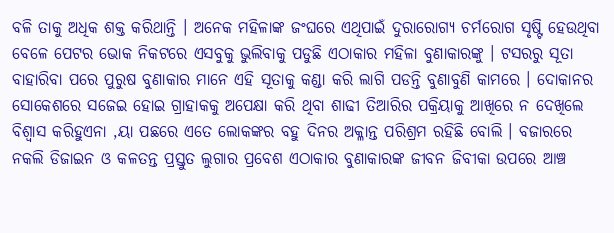ବଳି ତାକୁ ଅଧିକ ଶକ୍ତ କରିଥାନ୍ତି । ଅନେକ ମହିଳାଙ୍କ ଜଂଘରେ ଏଥିପାଇଁ ଦୁରାରୋଗ୍ୟ ଚର୍ମରୋଗ ସୃଷ୍ଟି ହେଉଥିବା ବେଳେ ପେଟର ଭୋକ ନିକଟରେ ଏସବୁକୁ ଭୁଲିବାକୁ ପଡୁଛି ଏଠାକାର ମହିଳା ବୁଣାକାରଙ୍କୁ । ଟସରରୁ ସୂତା ବାହାରିବା ପରେ ପୁରୁଷ ବୁଣାକାର ମାନେ ଏହି ସୂତାକୁ କଣ୍ଡା କରି ଲାଗି ପଡନ୍ତି ବୁଣାବୁଣି କାମରେ । ଦୋକାନର ସୋକେଶରେ ସଜେଇ ହୋଇ ଗ୍ରାହାକକୁ ଅପେକ୍ଷା କରି ଥିବା ଶାଢୀ ତିଆରିର ପକ୍ରିୟାକୁ ଆଖିରେ ନ ଦେଖିଲେ ବିଶ୍ୱାସ କରିହୁଏନା ,ୟା ପଛରେ ଏତେ ଲୋକଙ୍କର ବହୁ ଦିନର ଅକ୍ଳାନ୍ତ ପରିଶ୍ରମ ରହିଛି ବୋଲି । ବଜାରରେ ନକଲି ଡିଜାଇନ ଓ କଳତନ୍ତ ପ୍ରସ୍ତୁତ ଲୁଗାର ପ୍ରବେଶ ଏଠାକାର ବୁଣାକାରଙ୍କ ଜୀବନ ଜିବୀକା ଉପରେ ଆଞ୍ଚ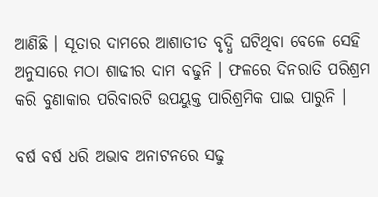ଆଣିଛି । ସୂତାର ଦାମରେ ଆଶାତୀତ ବୃଦ୍ଧି ଘଟିଥିବା ବେଳେ ସେହି ଅନୁସାରେ ମଠା ଶାଢୀର ଦାମ ବଢୁନି । ଫଳରେ ଦିନରାତି ପରିଶ୍ରମ କରି ବୁଣାକାର ପରିବାରଟି ଉପୟୁକ୍ତ ପାରିଶ୍ରମିକ ପାଇ ପାରୁନି ।

ବର୍ଷ ବର୍ଷ ଧରି ଅଭାବ ଅନାଟନରେ ସଢୁ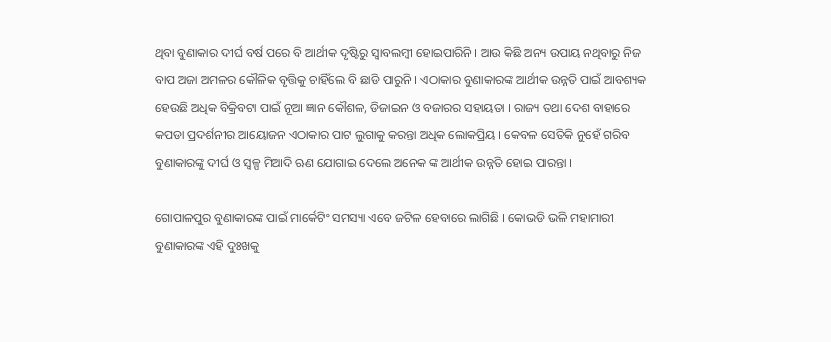ଥିବା ବୁଣାକାର ଦୀର୍ଘ ବର୍ଷ ପରେ ବି ଆର୍ଥୀକ ଦୃଷ୍ଟିରୁ ସ୍ୱାବଲମ୍ବୀ ହୋଇପାରିନି । ଆଉ କିଛି ଅନ୍ୟ ଉପାୟ ନଥିବାରୁ ନିଜ ବାପ ଅଜା ଅମଳର କୌଳିକ ବୃତ୍ତିକୁ ଚାହିଁଲେ ବି ଛାଡି ପାରୁନି । ଏଠାକାର ବୁଣାକାରଙ୍କ ଆର୍ଥୀକ ଉନ୍ନତି ପାଇଁ ଆବଶ୍ୟକ ହେଉଛି ଅଧିକ ବିକ୍ରିବଟା ପାଇଁ ନୂଆ ଜ୍ଞାନ କୌଶଳ, ଡିଜାଇନ ଓ ବଜାରର ସହାୟତା । ରାଜ୍ୟ ତଥା ଦେଶ ବାହାରେ କପଡା ପ୍ରଦର୍ଶନୀର ଆୟୋଜନ ଏଠାକାର ପାଟ ଲୁଗାକୁ କରନ୍ତା ଅଧିକ ଲୋକପ୍ରିୟ । କେବଳ ସେତିକି ନୁହେଁ ଗରିବ ବୁଣାକାରଙ୍କୁ ଦୀର୍ଘ ଓ ସ୍ୱଳ୍ପ ମିଆଦି ଋଣ ଯୋଗାଇ ଦେଲେ ଅନେକ ଙ୍କ ଆର୍ଥୀକ ଉନ୍ନତି ହୋଇ ପାରନ୍ତା ।

ଗୋପାଳପୁର ବୁଣାକାରଙ୍କ ପାଇଁ ମାର୍କେଟିଂ ସମସ୍ୟା ଏବେ ଜଟିଳ ହେବାରେ ଲାଗିଛି । କୋଭଡି ଭଳି ମହାମାରୀ ବୁଣାକାରଙ୍କ ଏହି ଦୁଃଖକୁ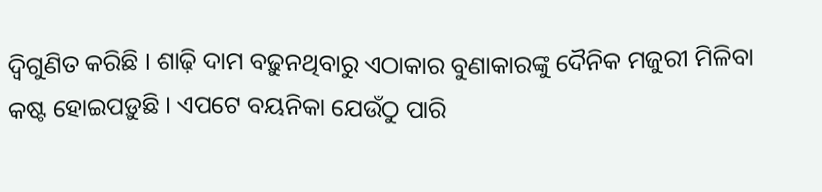ଦ୍ୱିଗୁଣିତ କରିଛି । ଶାଢ଼ି ଦାମ ବଢ଼ୁନଥିବାରୁ ଏଠାକାର ବୁଣାକାରଙ୍କୁ ଦୈନିକ ମଜୁରୀ ମିଳିବା କଷ୍ଟ ହୋଇପଡ଼ୁଛି । ଏପଟେ ବୟନିକା ଯେଉଁଠୁ ପାରି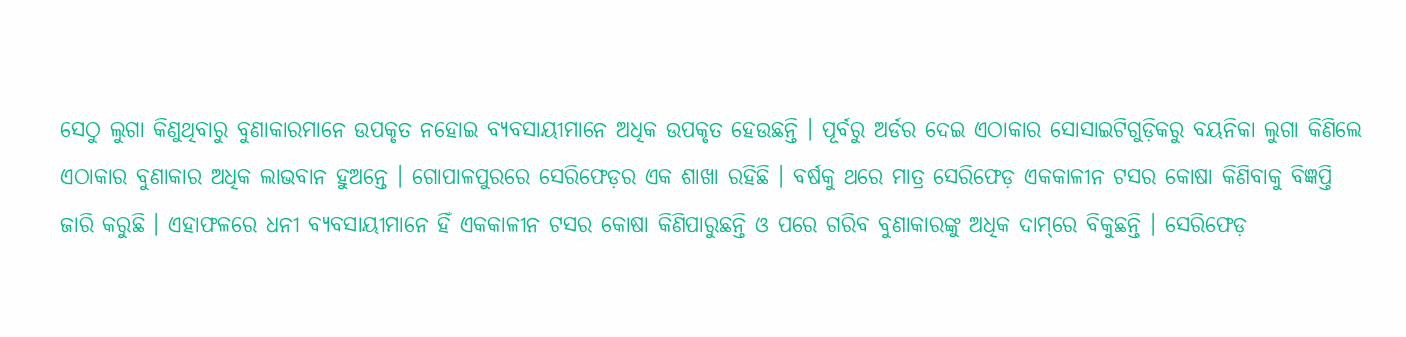ସେଠୁ ଲୁଗା କିଣୁଥିବାରୁ ବୁଣାକାରମାନେ ଉପକୃତ ନହୋଇ ବ୍ୟବସାୟୀମାନେ ଅଧିକ ଉପକୃତ ହେଉଛନ୍ତି । ପୂର୍ବରୁ ଅର୍ଡର ଦେଇ ଏଠାକାର ସୋସାଇଟିଗୁଡ଼ିକରୁ ବୟନିକା ଲୁଗା କିଣିଲେ ଏଠାକାର ବୁଣାକାର ଅଧିକ ଲାଭବାନ ହୁଅନ୍ତେ । ଗୋପାଳପୁରରେ ସେରିଫେଡ଼ର ଏକ ଶାଖା ରହିଛି । ବର୍ଷକୁ ଥରେ ମାତ୍ର ସେରିଫେଡ଼ ଏକକାଳୀନ ଟସର କୋଷା କିଣିବାକୁ ବିଜ୍ଞପ୍ତି ଜାରି କରୁଛି । ଏହାଫଳରେ ଧନୀ ବ୍ୟବସାୟୀମାନେ ହିଁ ଏକକାଳୀନ ଟସର କୋଷା କିଣିପାରୁଛନ୍ତି ଓ ପରେ ଗରିବ ବୁଣାକାରଙ୍କୁ ଅଧିକ ଦାମ୍‌ରେ ବିକୁଛନ୍ତି । ସେରିଫେଡ଼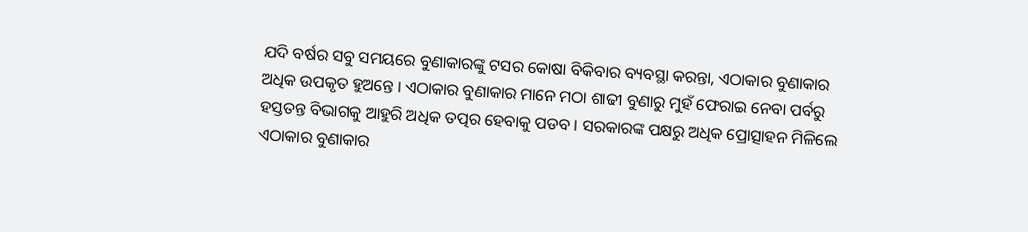ଯଦି ବର୍ଷର ସବୁ ସମୟରେ ବୁଣାକାରଙ୍କୁ ଟସର କୋଷା ବିକିବାର ବ୍ୟବସ୍ଥା କରନ୍ତା, ଏଠାକାର ବୁଣାକାର ଅଧିକ ଉପକୃତ ହୁଅନ୍ତେ । ଏଠାକାର ବୁଣାକାର ମାନେ ମଠା ଶାଢୀ ବୁଣାରୁ ମୁହଁ ଫେରାଇ ନେବା ପର୍ବରୁ ହସ୍ତତନ୍ତ ବିଭାଗକୁ ଆହୁରି ଅଧିକ ତତ୍ପର ହେବାକୁ ପଡବ । ସରକାରଙ୍କ ପକ୍ଷରୁ ଅଧିକ ପ୍ରୋତ୍ସାହନ ମିଳିଲେ ଏଠାକାର ବୁଣାକାର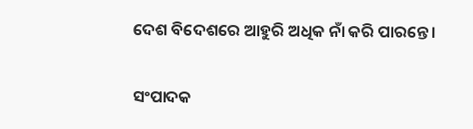ଦେଶ ବିଦେଶରେ ଆହୁରି ଅଧିକ ନାଁ କରି ପାରନ୍ତେ ।

ସଂପାଦକ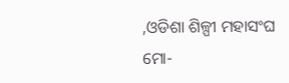,ଓଡିଶା ଶିଳ୍ପୀ ମହାସଂଘ
ମୋ-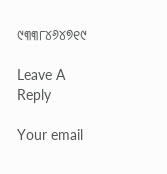୯୩୩୮୪୬୪୭୧୯

Leave A Reply

Your email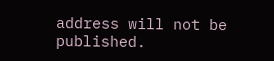address will not be published.